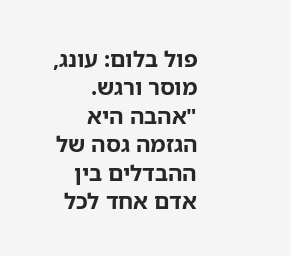פול בלום: עונג, מוסר ורגש.
"אהבה היא הגזמה גסה של ההבדלים בין אדם אחד לכל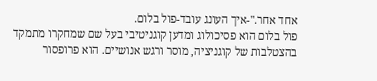אחד אחר."-איך העונג עובד-פול בלום.
פול בלום הוא פסיכולוג ומדען קוגניטיבי בעל שם שמחקרו מתמקד בהצטלבות של קוגניציה, מוסר ורגש אנושיים. הוא פרופסור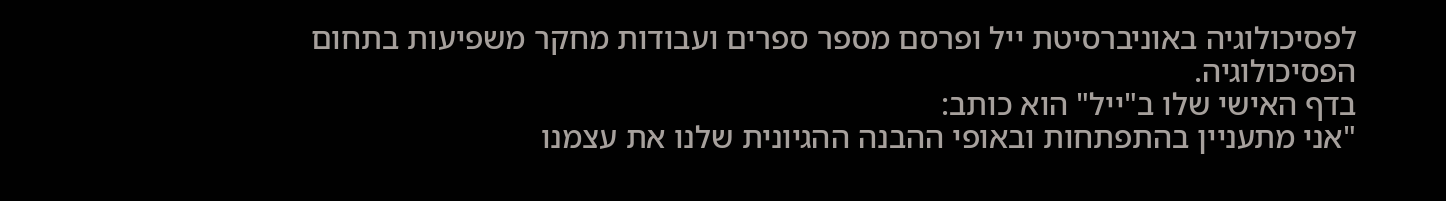לפסיכולוגיה באוניברסיטת ייל ופרסם מספר ספרים ועבודות מחקר משפיעות בתחום הפסיכולוגיה.
בדף האישי שלו ב"ייל" הוא כותב:
"אני מתעניין בהתפתחות ובאופי ההבנה ההגיונית שלנו את עצמנו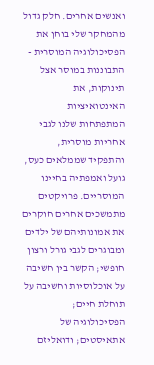ואנשים אחרים. חלק גדול מהמחקר שלי בוחן את הפסיכולוגיה המוסרית - התבוננות במוסר אצל תינוקות, את האינטואיציות המתפתחות שלנו לגבי אחריות מוסרית, והתפקיד שממלאים כעס, גועל ואמפתיה בחיינו המוסריים. פרויקטים מתמשכים אחרים חוקרים את אמונותיהם של ילדים ומבוגרים לגבי גורל ורצון חופשי; הקשר בין חשיבה על אוכלוסיות וחשיבה על תוחלת חיים; הפסיכולוגיה של אתאיסטים; ודואליזם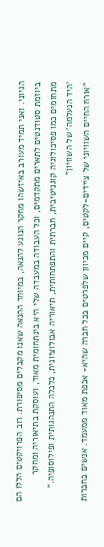הגיוני. ואני תמיד מעורב באיזשהו מחקר הנוגע להנאה, במיוחד ההנאה שאנו מקבלים מסיפורת. רוב הפרויקטים הללו הם ביוזמת סטודנטים לתארים מתקדמים, וכל העבודה במעבדה שלי היא בינתחומית מאוד, ועוסקת בתיאוריה ומחקר מתחומים כמו פסיכולוגיה קוגניטיבית, חברתית והתפתחותית, תיאוריה אבולוציונית, כלכלה התנהגותית ופילוסופיה."
'היד הנעלמה' של השוויון"
"אורח החיים השוויוני של ציידים-לקטים, קיים מכיוון שלפרטים בכל חברה שהיא- אכפת מאוד ממעמד. אנשים בחברות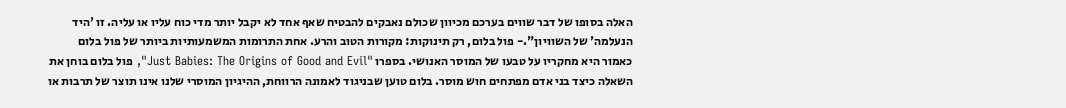האלה בסופו של דבר שווים בערכם מכיוון שכולם נאבקים להבטיח שאף אחד לא יקבל יותר מדי כוח עליו או עליה. זו 'היד הנעלמה' של השוויון".- פול בלום, רק תינוקות: מקורות הטוב והרע. אחת התרומות המשמעותיות ביותר של פול בלום כאמור היא מחקריו על טבעו של המוסר האנושי. בספרו "Just Babies: The Origins of Good and Evil", פול בלום בוחן את השאלה כיצד בני אדם מפתחים חוש מוסר. בלום טוען שבניגוד לאמונה הרווחת, ההיגיון המוסרי שלנו אינו תוצר של תרבות או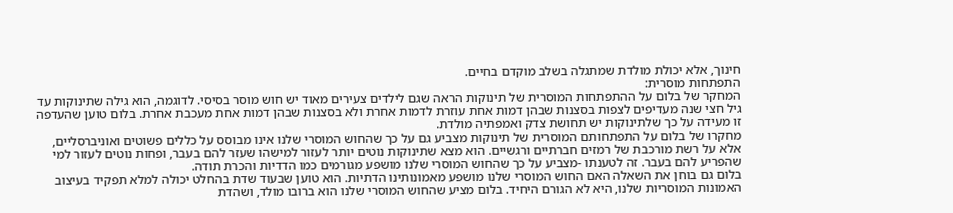חינוך, אלא יכולת מולדת שמתגלה בשלב מוקדם בחיים.
התפתחות מוסרית:
המחקר של בלום על ההתפתחות המוסרית של תינוקות הראה שגם לילדים צעירים מאוד יש חוש מוסר בסיסי. לדוגמה, הוא גילה שתינוקות עד גיל חצי שנה מעדיפים לצפות בסצנות שבהן דמות אחת עוזרת לדמות אחרת ולא בסצנות שבהן דמות אחת מעכבת אחרת. בלום טוען שהעדפה זו מעידה על כך שלתינוקות יש תחושת צדק ואמפתיה מולדת.
מחקרו של בלום על התפתחותם המוסרית של תינוקות מצביע גם על כך שהחוש המוסרי שלנו אינו מבוסס על כללים פשוטים ואוניברסליים, אלא על רשת מורכבת של רמזים חברתיים ורגשיים. הוא מצא שתינוקות נוטים יותר לעזור למישהו שעזר להם בעבר, ופחות נוטים לעזור למי שהפריע להם בעבר. זה לטענתו -מצביע על כך שהחוש המוסרי שלנו מושפע מגורמים כמו הדדיות והכרת תודה.
בלום גם בוחן את השאלה האם החוש המוסרי שלנו מושפע מאמונותינו הדתיות. הוא טוען שבעוד שדת בהחלט יכולה למלא תפקיד בעיצוב האמונות המוסריות שלנו, היא לא הגורם היחיד. בלום מציע שהחוש המוסרי שלנו הוא ברובו מולד, ושהדת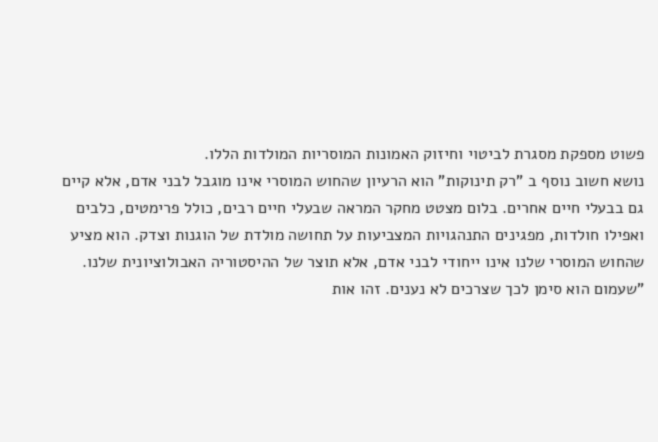פשוט מספקת מסגרת לביטוי וחיזוק האמונות המוסריות המולדות הללו.
נושא חשוב נוסף ב "רק תינוקות" הוא הרעיון שהחוש המוסרי אינו מוגבל לבני אדם, אלא קיים גם בבעלי חיים אחרים. בלום מצטט מחקר המראה שבעלי חיים רבים, כולל פרימטים, כלבים ואפילו חולדות, מפגינים התנהגויות המצביעות על תחושה מולדת של הוגנות וצדק. הוא מציע שהחוש המוסרי שלנו אינו ייחודי לבני אדם, אלא תוצר של ההיסטוריה האבולוציונית שלנו.
"שעמום הוא סימן לכך שצרכים לא נענים. זהו אות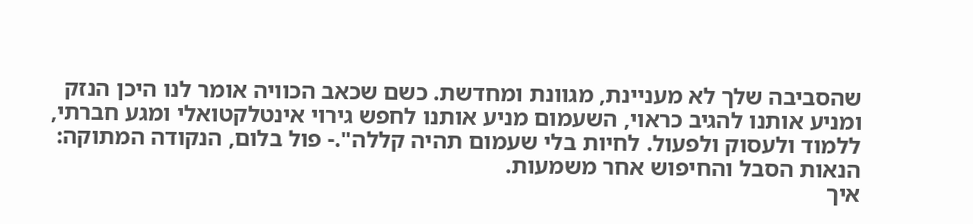שהסביבה שלך לא מעניינת, מגוונת ומחדשת. כשם שכאב הכוויה אומר לנו היכן הנזק ומניע אותנו להגיב כראוי, השעמום מניע אותנו לחפש גירוי אינטלקטואלי ומגע חברתי, ללמוד ולעסוק ולפעול. לחיות בלי שעמום תהיה קללה".- פול בלום, הנקודה המתוקה: הנאות הסבל והחיפוש אחר משמעות.
איך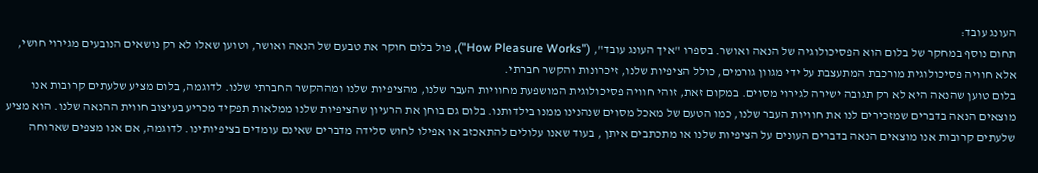העונג עובד:
תחום נוסף במחקר של בלום הוא הפסיכולוגיה של הנאה ואושר. בספרו "איך העונג עובד", ("How Pleasure Works"), פול בלום חוקר את טבעם של הנאה ואושר, וטוען שאלו לא רק נושאים הנובעים מגירוי חושי, אלא חוויה פסיכולוגית מורכבת המתעצבת על ידי מגוון גורמים, כולל הציפיות שלנו, זיכרונות והקשר חברתי.
בלום טוען שהנאה היא לא רק תגובה ישירה לגירוי מסוים. במקום זאת, זוהי חוויה פסיכולוגית המושפעת מחוויות העבר שלנו, מהציפיות שלנו ומההקשר החברתי שלנו. לדוגמה, בלום מציע שלעתים קרובות אנו מוצאים הנאה בדברים שמזכירים לנו את חוויות העבר שלנו, כמו הטעם של מאכל מסוים שנהנינו ממנו בילדותנו. בלום גם בוחן את הרעיון שהציפיות שלנו ממלאות תפקיד מכריע בעיצוב חווית ההנאה שלנו. הוא מציע שלעתים קרובות אנו מוצאים הנאה בדברים העונים על הציפיות שלנו או מתכתבים איתן , בעוד שאנו עלולים להתאכזב או אפילו לחוש סלידה מדברים שאינם עומדים בציפיותינו. לדוגמה, אם אנו מצפים שארוחה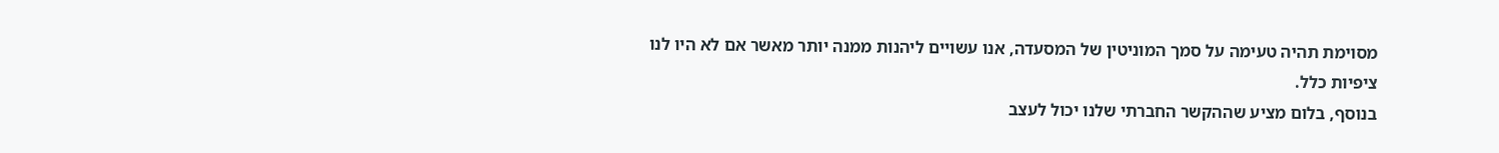מסוימת תהיה טעימה על סמך המוניטין של המסעדה, אנו עשויים ליהנות ממנה יותר מאשר אם לא היו לנו ציפיות כלל.
בנוסף, בלום מציע שההקשר החברתי שלנו יכול לעצב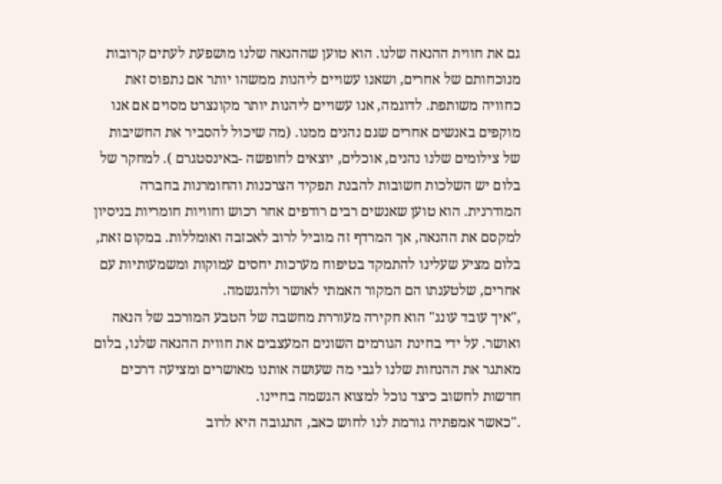גם את חווית ההנאה שלנו. הוא טוען שההנאה שלנו מושפעת לעתים קרובות מנוכחותם של אחרים, ושאנו עשויים ליהנות ממשהו יותר אם נתפוס זאת כחוויה משותפת. לדוגמה, אנו עשויים ליהנות יותר מקונצרט מסוים אם אנו מוקפים באנשים אחרים שגם נהנים ממנו. (מה שיכול להסביר את החשיבות של צילומים שלנו נהנים, אוכלים, יוצאים לחופשה -באינסטגרם ). למחקר של בלום יש השלכות חשובות להבנת תפקיד הצרכנות והחומרנות בחברה המודרנית. הוא טוען שאנשים רבים רודפים אחר רכוש וחוויות חומריות בניסיון למקסם את ההנאה, אך המרדף זה מוביל לרוב לאכזבה ואומללות. במקום זאת, בלום מציע שעלינו להתמקד בטיפוח מערכות יחסים עמוקות ומשמעותיות עם אחרים, שלטענתו הם המקור האמתי לאושר ולהגשמה.
,"איך עובד עונג" הוא חקירה מעוררת מחשבה של הטבע המורכב של הנאה ואושר. על ידי בחינת הגורמים השונים המעצבים את חווית ההנאה שלנו, בלום מאתגר את ההנחות שלנו לגבי מה שעושה אותנו מאושרים ומציעה דרכים חדשות לחשוב כיצד נוכל למצוא הגשמה בחיינו.
."כאשר אמפתיה גורמת לנו לחוש כאב, התגובה היא לרוב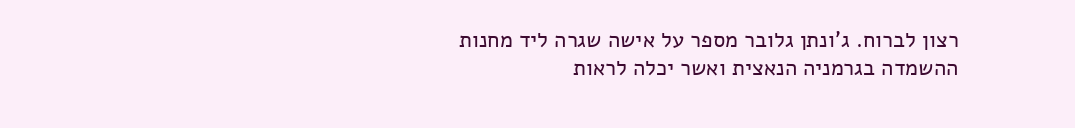רצון לברוח. ג'ונתן גלובר מספר על אישה שגרה ליד מחנות ההשמדה בגרמניה הנאצית ואשר יכלה לראות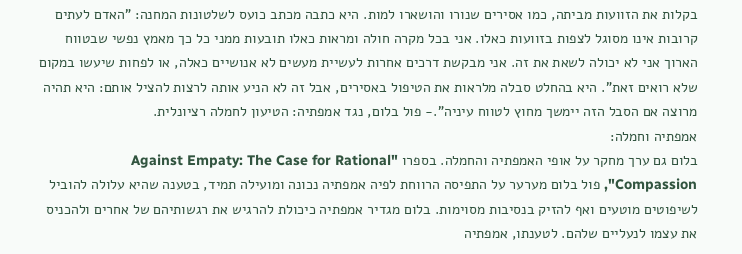בקלות את הזוועות מביתה, כמו אסירים שנורו והושארו למות. היא כתבה מכתב כועס לשלטונות המחנה: "האדם לעתים קרובות אינו מסוגל לצפות בזוועות כאלו. אני בכל מקרה חולה ומראות כאלו תובעות ממני כל כך מאמץ נפשי שבטווח הארוך אני לא יכולה לשאת את זה. אני מבקשת דרכים אחרות לעשיית מעשים לא אנושיים כאלה, או לפחות שיעשו במקום שלא רואים זאת". היא בהחלט סבלה מלראות את הטיפול באסירים, אבל זה לא הניע אותה לרצות להציל אותם: היא תהיה מרוצה אם הסבל הזה יימשך מחוץ לטווח עיניה".- פול בלום, נגד אמפתיה: הטיעון לחמלה רציונלית.
אמפתיה וחמלה:
בלום גם ערך מחקר על אופי האמפתיה והחמלה. בספרו "Against Empaty: The Case for Rational Compassion", פול בלום מערער על התפיסה הרווחת לפיה אמפתיה נכונה ומועילה תמיד, בטענה שהיא עלולה להוביל לשיפוטים מוטעים ואף להזיק בנסיבות מסוימות. בלום מגדיר אמפתיה כיכולת להרגיש את רגשותיהם של אחרים ולהכניס את עצמו לנעליים שלהם. לטענתו, אמפתיה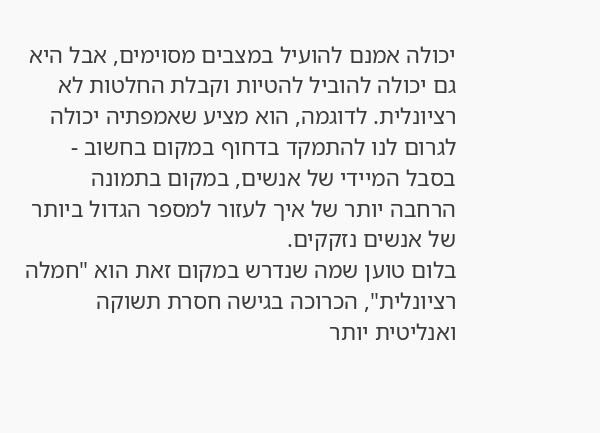יכולה אמנם להועיל במצבים מסוימים, אבל היא גם יכולה להוביל להטיות וקבלת החלטות לא רציונלית. לדוגמה, הוא מציע שאמפתיה יכולה לגרום לנו להתמקד בדחוף במקום בחשוב - בסבל המיידי של אנשים, במקום בתמונה הרחבה יותר של איך לעזור למספר הגדול ביותר של אנשים נזקקים.
בלום טוען שמה שנדרש במקום זאת הוא "חמלה רציונלית", הכרוכה בגישה חסרת תשוקה ואנליטית יותר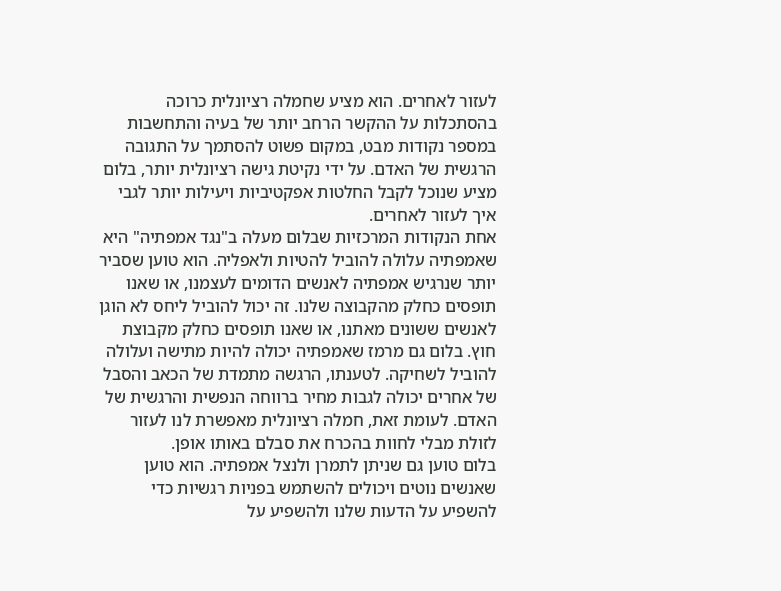לעזור לאחרים. הוא מציע שחמלה רציונלית כרוכה בהסתכלות על ההקשר הרחב יותר של בעיה והתחשבות במספר נקודות מבט, במקום פשוט להסתמך על התגובה הרגשית של האדם. על ידי נקיטת גישה רציונלית יותר, בלום מציע שנוכל לקבל החלטות אפקטיביות ויעילות יותר לגבי איך לעזור לאחרים.
אחת הנקודות המרכזיות שבלום מעלה ב"נגד אמפתיה" היא שאמפתיה עלולה להוביל להטיות ולאפליה. הוא טוען שסביר יותר שנרגיש אמפתיה לאנשים הדומים לעצמנו, או שאנו תופסים כחלק מהקבוצה שלנו. זה יכול להוביל ליחס לא הוגן לאנשים ששונים מאתנו, או שאנו תופסים כחלק מקבוצת חוץ. בלום גם מרמז שאמפתיה יכולה להיות מתישה ועלולה להוביל לשחיקה. לטענתו, הרגשה מתמדת של הכאב והסבל של אחרים יכולה לגבות מחיר ברווחה הנפשית והרגשית של האדם. לעומת זאת, חמלה רציונלית מאפשרת לנו לעזור לזולת מבלי לחוות בהכרח את סבלם באותו אופן.
בלום טוען גם שניתן לתמרן ולנצל אמפתיה. הוא טוען שאנשים נוטים ויכולים להשתמש בפניות רגשיות כדי להשפיע על הדעות שלנו ולהשפיע על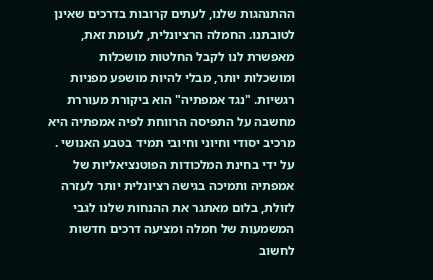ההתנהגות שלנו, לעתים קרובות בדרכים שאינן לטובתנו. החמלה הרציונלית, לעומת זאת, מאפשרת לנו לקבל החלטות מושכלות ומושכלות יותר, מבלי להיות מושפע מפניות רגשיות. "נגד אמפתיה" הוא ביקורת מעוררת מחשבה על התפיסה הרווחת לפיה אמפתיה היא מרכיב יסודי וחיוני וחיובי תמיד בטבע האנושי . על ידי בחינת המלכודות הפוטנציאליות של אמפתיה ותמיכה בגישה רציונלית יותר לעזרה לזולת, בלום מאתגר את ההנחות שלנו לגבי המשמעות של חמלה ומציעה דרכים חדשות לחשוב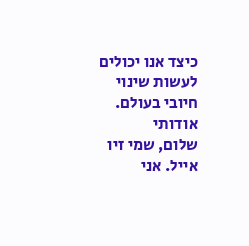כיצד אנו יכולים לעשות שינוי חיובי בעולם.
אודותי
שלום, שמי זיו אייל. אני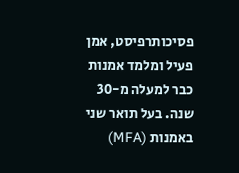פסיכותרפיסט, אמן פעיל ומלמד אמנות כבר למעלה מ-30 שנה. בעל תואר שני באמנות (MFA)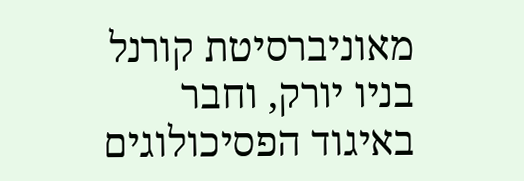מאוניברסיטת קורנל בניו יורק, וחבר באיגוד הפסיכולוגים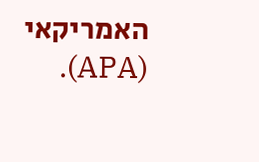האמריקאי (APA).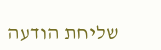שליחת הודעה